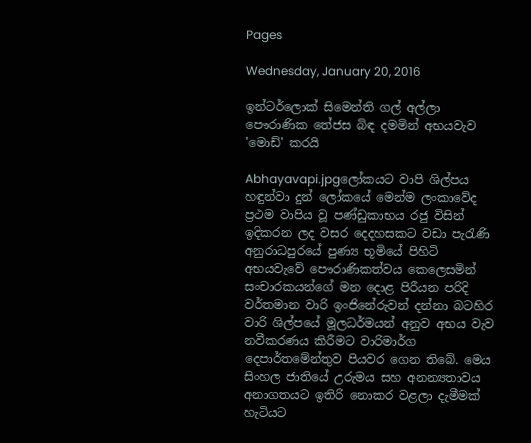Pages

Wednesday, January 20, 2016

ඉන්ටර්ලොක්‌ සිමෙන්ති ගල් අල්ලා පෞරාණික තේජස බිඳ දමමින් අභයවැව 'මොඩ්' කරයි

Abhayavapi.jpgලෝකයට වාපි ශිල්පය හඳුන්වා දුන් ලෝකයේ මෙන්ම ලංකාවේද ප්‍රථම වාපිය වූ පණ්‌ඩුකාභය රජු විසින් ඉදිකරන ලද වසර දෙදහසකට වඩා පැරැණි අනුරාධපුරයේ පුණ්‍ය භූමියේ පිහිටි අභයවැවේ පෞරාණිකත්වය කෙලෙසමින් සංචාරකයන්ගේ මන දොළ පිරීයන පරිදි වර්තමාන වාරි ඉංජිනේරුවන් දන්නා බටහිර වාරි ශිල්පයේ මූලධර්මයන් අනුව අභය වැව නවීකරණය කිරීමට වාරිමාර්ග දෙපාර්තමේන්තුව පියවර ගෙන තිබේ. මෙය සිංහල ජාතියේ උරුමය සහ අනන්‍යතාවය අනාගතයට ඉතිරි නොකර වළලා දැමීමක්‌ හැටියට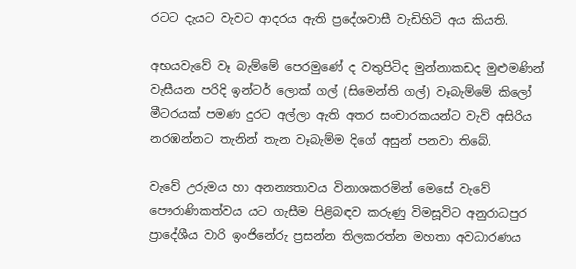රටට දැයට වැවට ආදරය ඇති ප්‍රදේශවාසී වැඩිහිටි අය කියති.

අභයවැවේ වෑ බැම්මේ පෙරමුණේ ද වතුපිටිද මුන්නාකඩද මුළුමණින් වැසීයන පරිදි ඉන්ටර් ලොක්‌ ගල් (සිමෙන්ති ගල්) වෑබැම්මේ කිලෝ මීටරයක්‌ පමණ දුරට අල්ලා ඇති අතර සංචාරකයන්ට වැව් අසිරිය නරඹන්නට තැනින් තැන වෑබැම්ම දිගේ අසුන් පනවා තිබේ.

වැවේ උරුමය හා අනන්‍යතාවය විනාශකරමින් මෙසේ වැවේ පෞරාණිකත්වය යට ගැසීම පිළිබඳව කරුණු විමසූවිට අනුරාධපුර ප්‍රාදේශීය වාරි ඉංජිනේරු ප්‍රසන්න තිලකරත්න මහතා අවධාරණය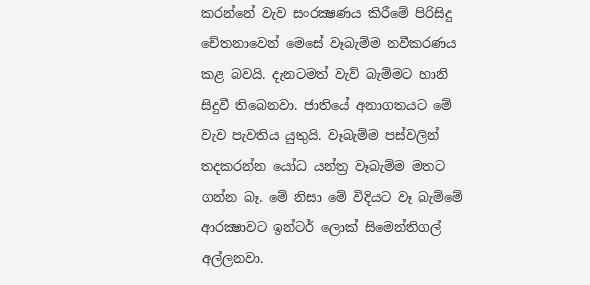කරන්නේ වැව සංරක්‍ෂණය කිරීමේ පිරිසිදු චේතනාවෙන් මෙසේ වෑබැම්ම නවීකරණය කළ බවයි. දැනටමත් වැව් බැම්මට හානි සිදුවී තිබෙනවා. ජාතියේ අනාගතයට මේ වැව පැවතිය යුතුයි. වෑබැම්ම පස්‌වලින් තදකරන්න යෝධ යන්ත්‍ර වෑබැම්ම මතට ගන්න බෑ. මේ නිසා මේ විදියට වෑ බැම්මේ ආරක්‍ෂාවට ඉන්ටර් ලොක්‌ සිමෙන්තිගල් අල්ලනවා.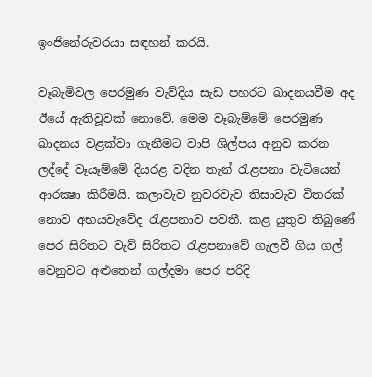ඉංජිනේරුවරයා සඳහන් කරයි.

වෑබැමිවල පෙරමුණ වැව්දිය සැඩ පහරට ඛාදනයවීම අද ඊයේ ඇතිවූවක්‌ නොවේ. මෙම වෑබැම්මේ පෙරමුණ ඛාදනය වළක්‌වා ගැනීමට වාපි ශිල්පය අනුව කරන ලද්දේ වෑයෑම්මේ දියරළ වදින තැන් රැළපනා වැටියෙන් ආරක්‍ෂා කිරීමයි. කලාවැව නුවරවැව තිසාවැව විතරක්‌ නොව අභයවැවේද රැළපනාව පවතී. කළ යුතුව තිබුණේ පෙර සිරිතට වැව් සිරිතට රැළපනාවේ ගැලවී ගිය ගල් වෙනුවට අළුතෙන් ගල්දමා පෙර පරිදි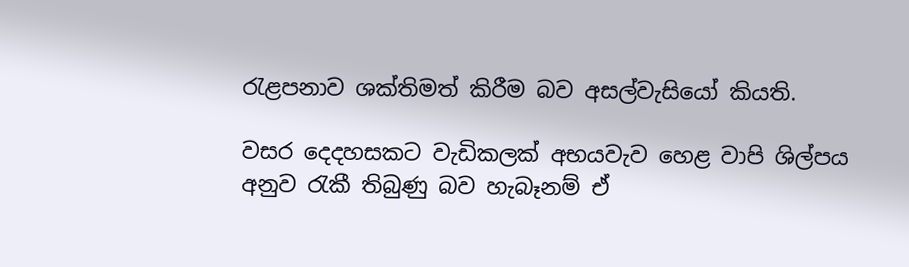රැළපනාව ශක්‌තිමත් කිරීම බව අසල්වැසියෝ කියති.

වසර දෙදහසකට වැඩිකලක්‌ අභයවැව හෙළ වාපි ශිල්පය අනුව රැකී තිබුණු බව හැබෑනම් ඒ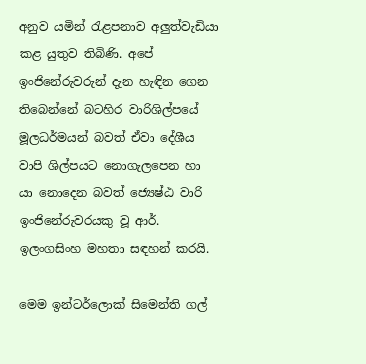අනුව යමින් රැළපනාව අලුත්වැඩියා කළ යුතුව තිබිණි. අපේ ඉංජිනේරුවරුන් දැන හැඳින ගෙන තිබෙන්නේ බටහිර වාරිශිල්පයේ මූලධර්මයන් බවත් ඒවා දේශීය වාපි ශිල්පයට නොගැලපෙන හා යා නොදෙන බවත් ජ්‍යෙෂ්ඨ වාරි ඉංජිනේරුවරයකු වූ ආර්. ඉලංගසිංහ මහතා සඳහන් කරයි.

මෙම ඉන්ටර්ලොක්‌ සිමෙන්ති ගල්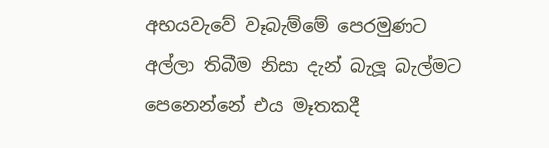අභයවැවේ වෑබැම්මේ පෙරමුණට අල්ලා තිබීම නිසා දැන් බැලූ බැල්මට පෙනෙන්නේ එය මෑතකදී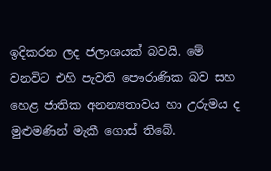ඉදිකරන ලද ජලාශයක්‌ බවයි. මේ වනවිට එහි පැවති පෞරාණික බව සහ හෙළ ජාතික අනන්‍යතාවය හා උරුමය ද මුළුමණින් මැකී ගොස්‌ තිබේ.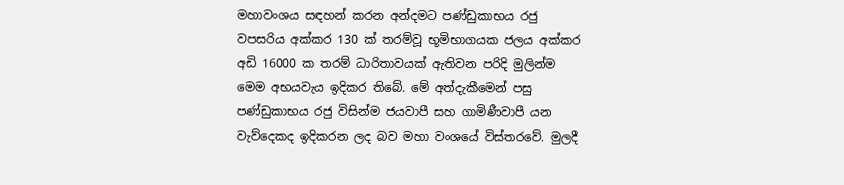මහාවංශය සඳහන් කරන අන්දමට පණ්‌ඩුකාභය රජු වපසරිය අක්‌කර 130 ක්‌ තරම්වූ භූමිභාගයක ජලය අක්‌කර අඩි 16000 ක තරම් ධාරිතාවයක්‌ ඇතිවන පරිදි මුලින්ම මෙම අභයවැය ඉදිකර තිබේ. මේ අත්දැකීමෙන් පසු පණ්‌ඩුකාභය රජු විසින්ම ජයවාපී සහ ගාමිණීවාපී යන වැව්දෙකද ඉදිකරන ලද බව මහා වංශයේ විස්‌තරවේ. මුලදී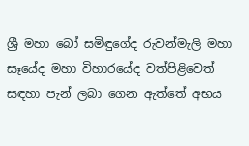ශ්‍රී මහා බෝ සමිඳුගේද රුවන්මැලි මහා සෑයේද මහා විහාරයේද වත්පිළිවෙත් සඳහා පැන් ලබා ගෙන ඇත්තේ අභය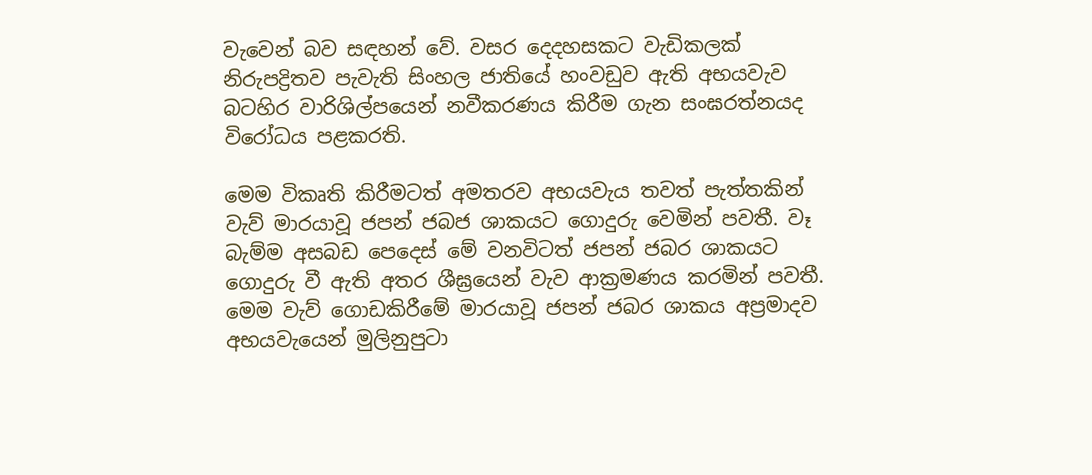වැවෙන් බව සඳහන් වේ. වසර දෙදහසකට වැඩිකලක්‌ නිරුපද්‍රිතව පැවැති සිංහල ජාතියේ හංවඩුව ඇති අභයවැව බටහිර වාරිශිල්පයෙන් නවීකරණය කිරීම ගැන සංඝරත්නයද විරෝධය පළකරති.

මෙම විකෘති කිරීමටත් අමතරව අභයවැය තවත් පැත්තකින් වැව් මාරයාවූ ජපන් ජබජ ශාකයට ගොදුරු වෙමින් පවතී. වෑ බැම්ම අසබඩ පෙදෙස්‌ මේ වනවිටත් ජපන් ජබර ශාකයට ගොදුරු වී ඇති අතර ශීඝ්‍රයෙන් වැව ආක්‍රමණය කරමින් පවතී. මෙම වැව් ගොඩකිරීමේ මාරයාවූ ජපන් ජබර ශාකය අප්‍රමාදව අභයවැයෙන් මුලිනුපුටා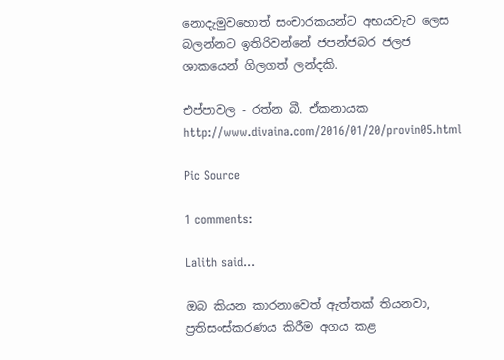නොදැමුවහොත් සංචාරකයන්ට අභයවැව ලෙස බලන්නට ඉතිරිවන්නේ ජපන්ජබර ජලජ ශාකයෙන් ගිලගත් ලන්දකි.

එප්පාවල - රත්න බී. ඒකනායක
http://www.divaina.com/2016/01/20/provin05.html

Pic Source

1 comments:

Lalith said...

ඔබ කියන කාරනාවෙත් ඇත්තක් තියනවා, ප්‍රතිසංස්කරණය කිරීම අගය කළ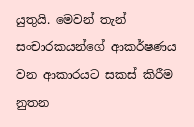යුතුයි. මෙවන් තැන් සංචාරකයන්ගේ ආකර්ෂණය වන ආකාරයට සකස් කිරීම නුතන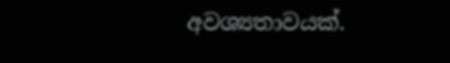අවශ්‍යතාවයක්.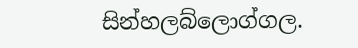සින්හලබ්ලොග්ගල.